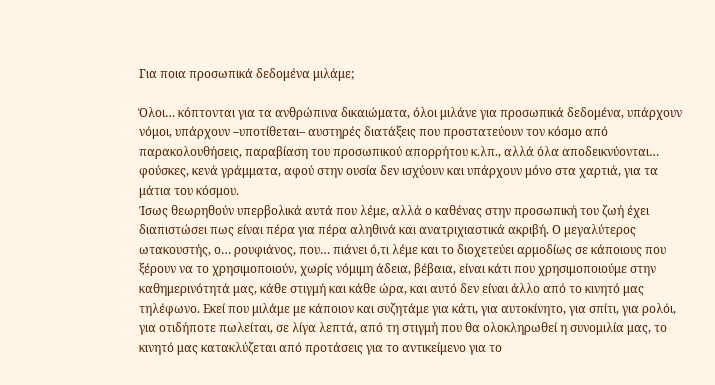Για ποια προσωπικά δεδομένα μιλάμε;

Όλοι… κόπτονται για τα ανθρώπινα δικαιώματα, όλοι μιλάνε για προσωπικά δεδομένα, υπάρχουν νόμοι, υπάρχουν –υποτίθεται– αυστηρές διατάξεις που προστατεύουν τον κόσμο από παρακολουθήσεις, παραβίαση του προσωπικού απορρήτου κ.λπ., αλλά όλα αποδεικνύονται… φούσκες, κενά γράμματα, αφού στην ουσία δεν ισχύουν και υπάρχουν μόνο στα χαρτιά, για τα μάτια του κόσμου.
Ίσως θεωρηθούν υπερβολικά αυτά που λέμε, αλλά ο καθένας στην προσωπική του ζωή έχει διαπιστώσει πως είναι πέρα για πέρα αληθινά και ανατριχιαστικά ακριβή. Ο μεγαλύτερος ωτακουστής, ο… ρουφιάνος, που… πιάνει ό,τι λέμε και το διοχετεύει αρμοδίως σε κάποιους που ξέρουν να το χρησιμοποιούν, χωρίς νόμιμη άδεια, βέβαια, είναι κάτι που χρησιμοποιούμε στην καθημερινότητά μας, κάθε στιγμή και κάθε ώρα, και αυτό δεν είναι άλλο από το κινητό μας τηλέφωνο. Εκεί που μιλάμε με κάποιον και συζητάμε για κάτι, για αυτοκίνητο, για σπίτι, για ρολόι, για οτιδήποτε πωλείται, σε λίγα λεπτά, από τη στιγμή που θα ολοκληρωθεί η συνομιλία μας, το κινητό μας κατακλύζεται από προτάσεις για το αντικείμενο για το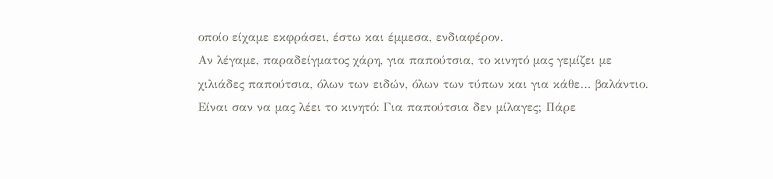οποίο είχαμε εκφράσει, έστω και έμμεσα, ενδιαφέρον.
Αν λέγαμε, παραδείγματος χάρη, για παπούτσια, το κινητό μας γεμίζει με χιλιάδες παπούτσια, όλων των ειδών, όλων των τύπων και για κάθε… βαλάντιο. Είναι σαν να μας λέει το κινητό: Για παπούτσια δεν μίλαγες; Πάρε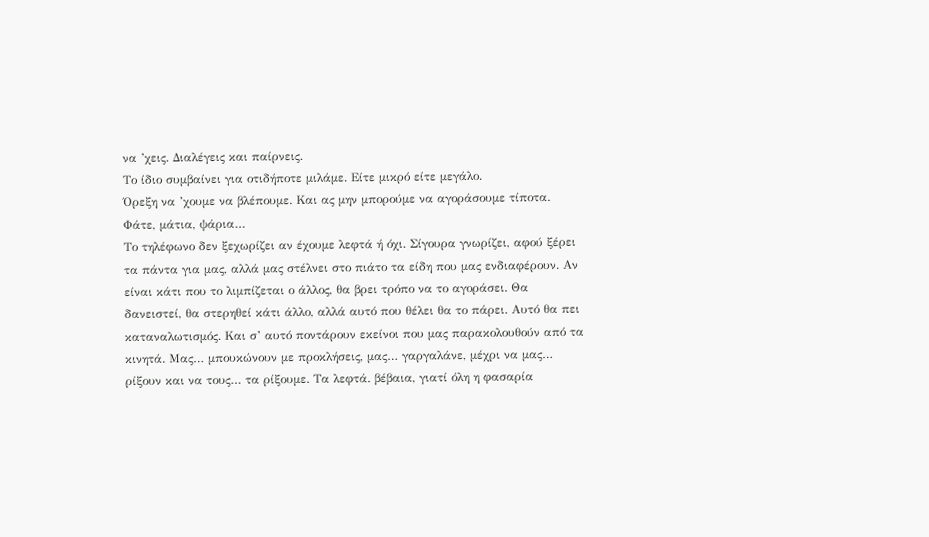να ’χεις. Διαλέγεις και παίρνεις.
Το ίδιο συμβαίνει για οτιδήποτε μιλάμε. Είτε μικρό είτε μεγάλο.
Όρεξη να ’χουμε να βλέπουμε. Και ας μην μπορούμε να αγοράσουμε τίποτα. Φάτε, μάτια, ψάρια…
Το τηλέφωνο δεν ξεχωρίζει αν έχουμε λεφτά ή όχι. Σίγουρα γνωρίζει, αφού ξέρει τα πάντα για μας, αλλά μας στέλνει στο πιάτο τα είδη που μας ενδιαφέρουν. Αν είναι κάτι που το λιμπίζεται ο άλλος, θα βρει τρόπο να το αγοράσει. Θα δανειστεί, θα στερηθεί κάτι άλλο, αλλά αυτό που θέλει θα το πάρει. Αυτό θα πει καταναλωτισμός. Και σ’ αυτό ποντάρουν εκείνοι που μας παρακολουθούν από τα κινητά. Μας… μπουκώνουν με προκλήσεις, μας… γαργαλάνε, μέχρι να μας… ρίξουν και να τους… τα ρίξουμε. Τα λεφτά. βέβαια, γιατί όλη η φασαρία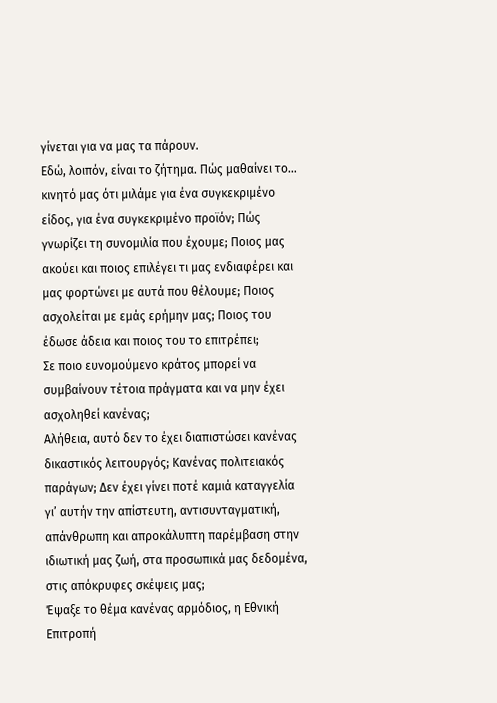γίνεται για να μας τα πάρουν.
Εδώ, λοιπόν, είναι το ζήτημα. Πώς μαθαίνει το… κινητό μας ότι μιλάμε για ένα συγκεκριμένο είδος, για ένα συγκεκριμένο προϊόν; Πώς γνωρίζει τη συνομιλία που έχουμε; Ποιος μας ακούει και ποιος επιλέγει τι μας ενδιαφέρει και μας φορτώνει με αυτά που θέλουμε; Ποιος ασχολείται με εμάς ερήμην μας; Ποιος του έδωσε άδεια και ποιος του το επιτρέπει;
Σε ποιο ευνομούμενο κράτος μπορεί να συμβαίνουν τέτοια πράγματα και να μην έχει ασχοληθεί κανένας;
Αλήθεια, αυτό δεν το έχει διαπιστώσει κανένας δικαστικός λειτουργός; Κανένας πολιτειακός παράγων; Δεν έχει γίνει ποτέ καμιά καταγγελία γι’ αυτήν την απίστευτη, αντισυνταγματική, απάνθρωπη και απροκάλυπτη παρέμβαση στην ιδιωτική μας ζωή, στα προσωπικά μας δεδομένα, στις απόκρυφες σκέψεις μας;
Έψαξε το θέμα κανένας αρμόδιος, η Εθνική Επιτροπή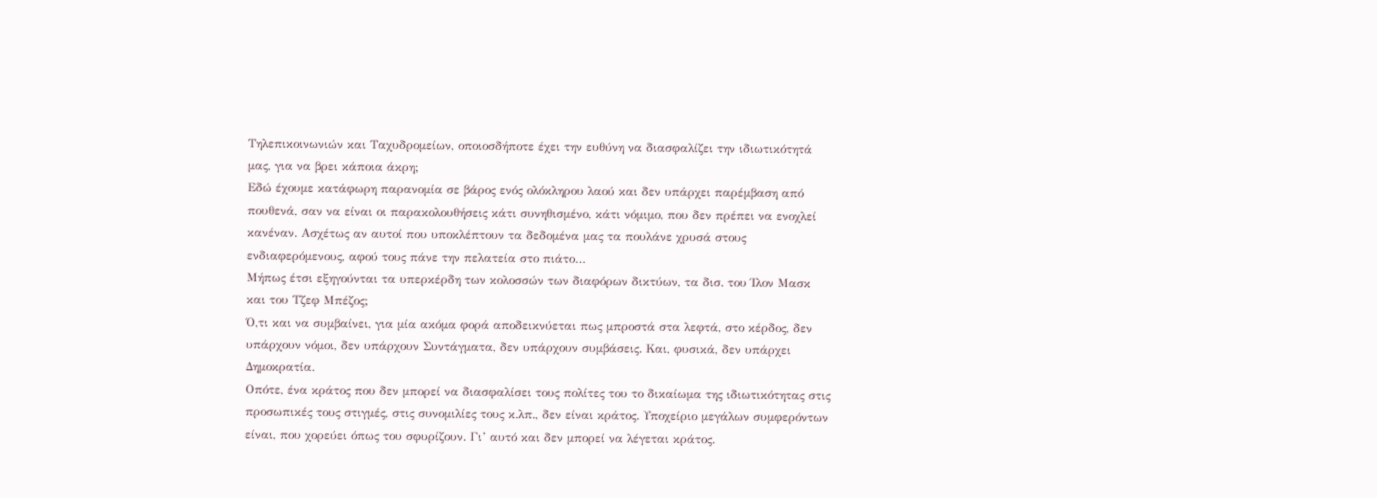Τηλεπικοινωνιών και Ταχυδρομείων, οποιοσδήποτε έχει την ευθύνη να διασφαλίζει την ιδιωτικότητά μας, για να βρει κάποια άκρη;
Εδώ έχουμε κατάφωρη παρανομία σε βάρος ενός ολόκληρου λαού και δεν υπάρχει παρέμβαση από πουθενά, σαν να είναι οι παρακολουθήσεις κάτι συνηθισμένο, κάτι νόμιμο, που δεν πρέπει να ενοχλεί κανέναν. Ασχέτως αν αυτοί που υποκλέπτουν τα δεδομένα μας τα πουλάνε χρυσά στους ενδιαφερόμενους, αφού τους πάνε την πελατεία στο πιάτο…
Μήπως έτσι εξηγούνται τα υπερκέρδη των κολοσσών των διαφόρων δικτύων, τα δισ. του Ίλον Μασκ και του Τζεφ Μπέζος;
Ό,τι και να συμβαίνει, για μία ακόμα φορά αποδεικνύεται πως μπροστά στα λεφτά, στο κέρδος, δεν υπάρχουν νόμοι, δεν υπάρχουν Συντάγματα, δεν υπάρχουν συμβάσεις. Και, φυσικά, δεν υπάρχει Δημοκρατία.
Οπότε, ένα κράτος που δεν μπορεί να διασφαλίσει τους πολίτες του το δικαίωμα της ιδιωτικότητας στις προσωπικές τους στιγμές, στις συνομιλίες τους κ.λπ., δεν είναι κράτος. Υποχείριο μεγάλων συμφερόντων είναι, που χορεύει όπως του σφυρίζουν. Γι’ αυτό και δεν μπορεί να λέγεται κράτος.